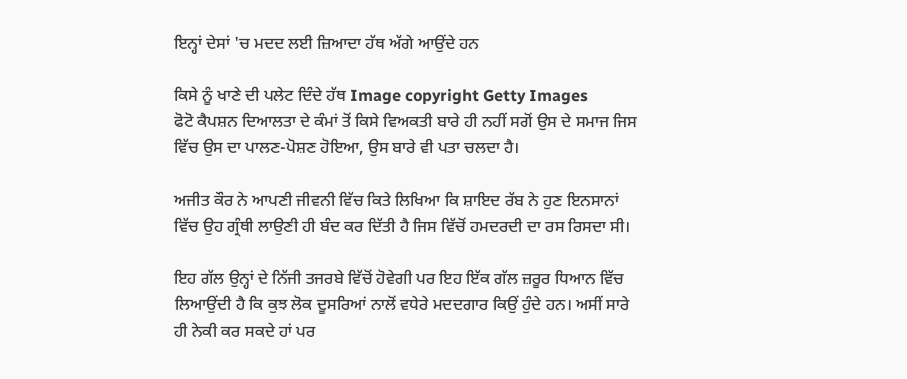ਇਨ੍ਹਾਂ ਦੇਸਾਂ 'ਚ ਮਦਦ ਲਈ ਜ਼ਿਆਦਾ ਹੱਥ ਅੱਗੇ ਆਉਂਦੇ ਹਨ

ਕਿਸੇ ਨੂੰ ਖਾਣੇ ਦੀ ਪਲੇਟ ਦਿੰਦੇ ਹੱਥ Image copyright Getty Images
ਫੋਟੋ ਕੈਪਸ਼ਨ ਦਿਆਲਤਾ ਦੇ ਕੰਮਾਂ ਤੋਂ ਕਿਸੇ ਵਿਅਕਤੀ ਬਾਰੇ ਹੀ ਨਹੀਂ ਸਗੋਂ ਉਸ ਦੇ ਸਮਾਜ ਜਿਸ ਵਿੱਚ ਉਸ ਦਾ ਪਾਲਣ-ਪੋਸ਼ਣ ਹੋਇਆ, ਉਸ ਬਾਰੇ ਵੀ ਪਤਾ ਚਲਦਾ ਹੈ।

ਅਜੀਤ ਕੌਰ ਨੇ ਆਪਣੀ ਜੀਵਨੀ ਵਿੱਚ ਕਿਤੇ ਲਿਖਿਆ ਕਿ ਸ਼ਾਇਦ ਰੱਬ ਨੇ ਹੁਣ ਇਨਸਾਨਾਂ ਵਿੱਚ ਉਹ ਗ੍ਰੰਥੀ ਲਾਉਣੀ ਹੀ ਬੰਦ ਕਰ ਦਿੱਤੀ ਹੈ ਜਿਸ ਵਿੱਚੋਂ ਹਮਦਰਦੀ ਦਾ ਰਸ ਰਿਸਦਾ ਸੀ।

ਇਹ ਗੱਲ ਉਨ੍ਹਾਂ ਦੇ ਨਿੱਜੀ ਤਜਰਬੇ ਵਿੱਚੋਂ ਹੋਵੇਗੀ ਪਰ ਇਹ ਇੱਕ ਗੱਲ ਜ਼ਰੂਰ ਧਿਆਨ ਵਿੱਚ ਲਿਆਉਂਦੀ ਹੈ ਕਿ ਕੁਝ ਲੋਕ ਦੂਸਰਿਆਂ ਨਾਲੋਂ ਵਧੇਰੇ ਮਦਦਗਾਰ ਕਿਉਂ ਹੁੰਦੇ ਹਨ। ਅਸੀਂ ਸਾਰੇ ਹੀ ਨੇਕੀ ਕਰ ਸਕਦੇ ਹਾਂ ਪਰ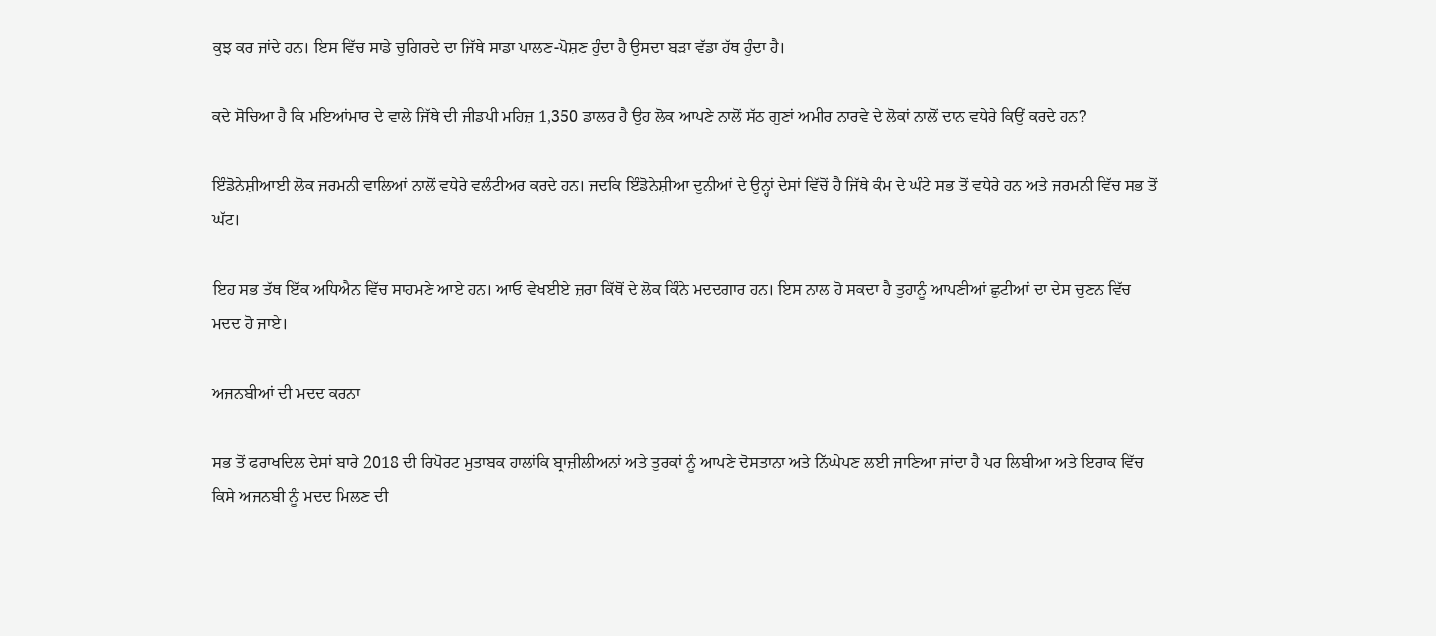ਕੁਝ ਕਰ ਜਾਂਦੇ ਹਨ। ਇਸ ਵਿੱਚ ਸਾਡੇ ਚੁਗਿਰਦੇ ਦਾ ਜਿੱਥੇ ਸਾਡਾ ਪਾਲਣ-ਪੋਸ਼ਣ ਹੁੰਦਾ ਹੈ ਉਸਦਾ ਬੜਾ ਵੱਡਾ ਹੱਥ ਹੁੰਦਾ ਹੈ।

ਕਦੇ ਸੋਚਿਆ ਹੈ ਕਿ ਮਇਆਂਮਾਰ ਦੇ ਵਾਲੇ ਜਿੱਥੇ ਦੀ ਜੀਡਪੀ ਮਹਿਜ਼ 1,350 ਡਾਲਰ ਹੈ ਉਹ ਲੋਕ ਆਪਣੇ ਨਾਲੋਂ ਸੱਠ ਗੁਣਾਂ ਅਮੀਰ ਨਾਰਵੇ ਦੇ ਲੋਕਾਂ ਨਾਲੋਂ ਦਾਨ ਵਧੇਰੇ ਕਿਉਂ ਕਰਦੇ ਹਨ?

ਇੰਡੋਨੇਸ਼ੀਆਈ ਲੋਕ ਜਰਮਨੀ ਵਾਲਿਆਂ ਨਾਲੋਂ ਵਧੇਰੇ ਵਲੰਟੀਅਰ ਕਰਦੇ ਹਨ। ਜਦਕਿ ਇੰਡੋਨੇਸ਼ੀਆ ਦੁਨੀਆਂ ਦੇ ਉਨ੍ਹਾਂ ਦੇਸਾਂ ਵਿੱਚੋਂ ਹੈ ਜਿੱਥੇ ਕੰਮ ਦੇ ਘੰਟੇ ਸਭ ਤੋਂ ਵਧੇਰੇ ਹਨ ਅਤੇ ਜਰਮਨੀ ਵਿੱਚ ਸਭ ਤੋਂ ਘੱਟ।

ਇਹ ਸਭ ਤੱਥ ਇੱਕ ਅਧਿਐਨ ਵਿੱਚ ਸਾਹਮਣੇ ਆਏ ਹਨ। ਆਓ ਵੇਖਈਏ ਜ਼ਰਾ ਕਿੱਥੋਂ ਦੇ ਲੋਕ ਕਿੰਨੇ ਮਦਦਗਾਰ ਹਨ। ਇਸ ਨਾਲ ਹੋ ਸਕਦਾ ਹੈ ਤੁਹਾਨੂੰ ਆਪਣੀਆਂ ਛੁਟੀਆਂ ਦਾ ਦੇਸ ਚੁਣਨ ਵਿੱਚ ਮਦਦ ਹੋ ਜਾਏ।

ਅਜਨਬੀਆਂ ਦੀ ਮਦਦ ਕਰਨਾ

ਸਭ ਤੋਂ ਫਰਾਖਦਿਲ ਦੇਸਾਂ ਬਾਰੇ 2018 ਦੀ ਰਿਪੋਰਟ ਮੁਤਾਬਕ ਹਾਲਾਂਕਿ ਬ੍ਰਾਜ਼ੀਲੀਅਨਾਂ ਅਤੇ ਤੁਰਕਾਂ ਨੂੰ ਆਪਣੇ ਦੋਸਤਾਨਾ ਅਤੇ ਨਿੱਘੇਪਣ ਲਈ ਜਾਣਿਆ ਜਾਂਦਾ ਹੈ ਪਰ ਲਿਬੀਆ ਅਤੇ ਇਰਾਕ ਵਿੱਚ ਕਿਸੇ ਅਜਨਬੀ ਨੂੰ ਮਦਦ ਮਿਲਣ ਦੀ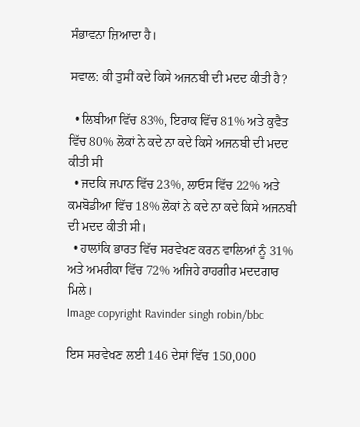ਸੰਭਾਵਨਾ ਜ਼ਿਆਦਾ ਹੈ।

ਸਵਾਲ: ਕੀ ਤੁਸੀਂ ਕਦੇ ਕਿਸੇ ਅਜਨਬੀ ਦੀ ਮਦਦ ਕੀਤੀ ਹੈ?

  • ਲਿਬੀਆ ਵਿੱਚ 83%, ਇਰਾਕ ਵਿੱਚ 81% ਅਤੇ ਕੁਵੈਤ ਵਿੱਚ 80% ਲੋਕਾਂ ਨੇ ਕਦੇ ਨਾ ਕਦੇ ਕਿਸੇ ਅਜਨਬੀ ਦੀ ਮਦਦ ਕੀਤੀ ਸੀ
  • ਜਦਕਿ ਜਪਾਨ ਵਿੱਚ 23%, ਲਾਓਸ ਵਿੱਚ 22% ਅਤੇ ਕਮਬੋਡੀਆ ਵਿੱਚ 18% ਲੋਕਾਂ ਨੇ ਕਦੇ ਨਾ ਕਦੇ ਕਿਸੇ ਅਜਨਬੀ ਦੀ ਮਦਦ ਕੀਤੀ ਸੀ।
  • ਹਾਲਾਂਕਿ ਭਾਰਤ ਵਿੱਚ ਸਰਵੇਖਣ ਕਰਨ ਵਾਲਿਆਂ ਨੂੰ 31% ਅਤੇ ਅਮਰੀਕਾ ਵਿੱਚ 72% ਅਜਿਹੇ ਰਾਹਗੀਰ ਮਦਦਗਾਰ ਮਿਲੇ।
Image copyright Ravinder singh robin/bbc

ਇਸ ਸਰਵੇਖਣ ਲਈ 146 ਦੇਸਾਂ ਵਿੱਚ 150,000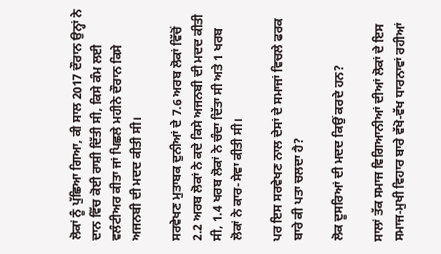ਲੋਕਾਂ ਨੂੰ ਪੁੱਛਿਆ ਗਿਆ, ਕੀ ਸਾਲ 2017 ਦੌਰਾਨ ਉਨ੍ਹਾਂ ਨੇ ਦਾਨ ਵਿੱਚ ਕੋਈ ਰਾਸ਼ੀ ਦਿੱਤੀ ਸੀ, ਕਿਸੇ ਕੰਮ ਲਈ ਵਲੰਟੀਅਰ ਕੀਤਾ ਜਾਂ ਪਿਛਲੇ ਮਹੀਨੇ ਦੌਰਾਨ ਕਿਸੇ ਅਜਨਬੀ ਦੀ ਮਦਦ ਕੀਤੀ ਸੀ।

ਸਰਵੇਖਣ ਮੁਤਾਬਕ ਦੁਨੀਆਂ ਦੇ 7.6 ਅਰਬ ਲੋਕਾਂ ਵਿੱਚੋਂ 2.2 ਅਰਬ ਲੋਕਾਂ ਨੇ ਕਦੇ ਕਿਸੇ ਅਜਨਬੀ ਦੀ ਮਦਦ ਕੀਤੀ ਸੀ, 1.4 ਖਰਬ ਲੋਕਾਂ ਨੇ ਚੰਦਾ ਦਿੱਤਾ ਸੀ ਅਤੇ 1 ਖਰਬ ਲੋਕਾਂ ਨੇ ਕਾਰ-ਸੇਵਾ ਕੀਤੀ ਸੀ।

ਪਰ ਇਸ ਸਰਵੇਖਣ ਨਾਲ ਦੇਸਾਂ ਦੇ ਸਮਾਜਾਂ ਵਿਚਲੇ ਫਰਕ ਬਾਰੇ ਕੀ ਪਤਾ ਚਲਦਾ ਹੈ?

ਲੋਕ ਦੂਸਰਿਆਂ ਦੀ ਮਦਦ ਕਿਉਂ ਕਰਦੇ ਹਨ?

ਸਾਲਾਂ ਤੱਕ ਸਮਾਜ ਵਿਗਿਆਨੀਆਂ ਦੀਆਂ ਲੋਕਾਂ ਦੇ ਇਸ ਸਮਾਜ-ਮੁਖੀ ਵਿਹਾਰ ਬਾਰੇ ਵੱਖੋ-ਵੱਖ ਧਾਰਨਾਵਾਂ ਰਹੀਆਂ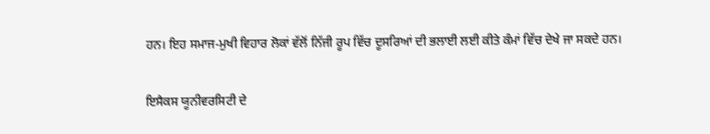ਹਨ। ਇਹ ਸਮਾਜ-ਮੁਖੀ ਵਿਹਾਰ ਲੋਕਾਂ ਵੱਲੋਂ ਨਿੱਜੀ ਰੂਪ ਵਿੱਚ ਦੂਸਰਿਆਂ ਦੀ ਭਲਾਈ ਲਈ ਕੀਤੇ ਕੰਮਾਂ ਵਿੱਚ ਦੇਖੇ ਜਾ ਸਕਦੇ ਹਨ।

ਇਸੈਕਸ ਯੂਨੀਵਰਸਿਟੀ ਦੇ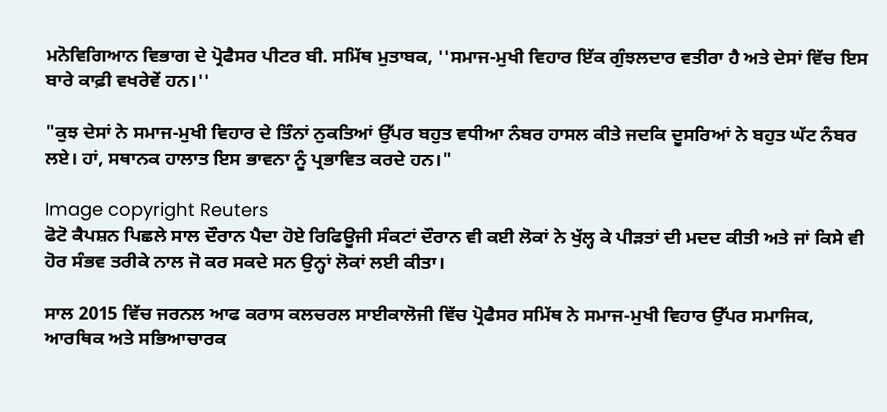ਮਨੋਵਿਗਿਆਨ ਵਿਭਾਗ ਦੇ ਪ੍ਰੋਫੈਸਰ ਪੀਟਰ ਬੀ. ਸਮਿੱਥ ਮੁਤਾਬਕ, ''ਸਮਾਜ-ਮੁਖੀ ਵਿਹਾਰ ਇੱਕ ਗੁੰਝਲਦਾਰ ਵਤੀਰਾ ਹੈ ਅਤੇ ਦੇਸਾਂ ਵਿੱਚ ਇਸ ਬਾਰੇ ਕਾਫ਼ੀ ਵਖਰੇਵੇਂ ਹਨ।''

"ਕੁਝ ਦੇਸਾਂ ਨੇ ਸਮਾਜ-ਮੁਖੀ ਵਿਹਾਰ ਦੇ ਤਿੰਨਾਂ ਨੁਕਤਿਆਂ ਉੱਪਰ ਬਹੁਤ ਵਧੀਆ ਨੰਬਰ ਹਾਸਲ ਕੀਤੇ ਜਦਕਿ ਦੂਸਰਿਆਂ ਨੇ ਬਹੁਤ ਘੱਟ ਨੰਬਰ ਲਏ। ਹਾਂ, ਸਥਾਨਕ ਹਾਲਾਤ ਇਸ ਭਾਵਨਾ ਨੂੰ ਪ੍ਰਭਾਵਿਤ ਕਰਦੇ ਹਨ।"

Image copyright Reuters
ਫੋਟੋ ਕੈਪਸ਼ਨ ਪਿਛਲੇ ਸਾਲ ਦੌਰਾਨ ਪੈਦਾ ਹੋਏ ਰਿਫਿਊਜੀ ਸੰਕਟਾਂ ਦੌਰਾਨ ਵੀ ਕਈ ਲੋਕਾਂ ਨੇ ਖੁੱਲ੍ਹ ਕੇ ਪੀੜਤਾਂ ਦੀ ਮਦਦ ਕੀਤੀ ਅਤੇ ਜਾਂ ਕਿਸੇ ਵੀ ਹੋਰ ਸੰਭਵ ਤਰੀਕੇ ਨਾਲ ਜੋ ਕਰ ਸਕਦੇ ਸਨ ਉਨ੍ਹਾਂ ਲੋਕਾਂ ਲਈ ਕੀਤਾ।

ਸਾਲ 2015 ਵਿੱਚ ਜਰਨਲ ਆਫ ਕਰਾਸ ਕਲਚਰਲ ਸਾਈਕਾਲੋਜੀ ਵਿੱਚ ਪ੍ਰੋਫੈਸਰ ਸਮਿੱਥ ਨੇ ਸਮਾਜ-ਮੁਖੀ ਵਿਹਾਰ ਉੱਪਰ ਸਮਾਜਿਕ, ਆਰਥਿਕ ਅਤੇ ਸਭਿਆਚਾਰਕ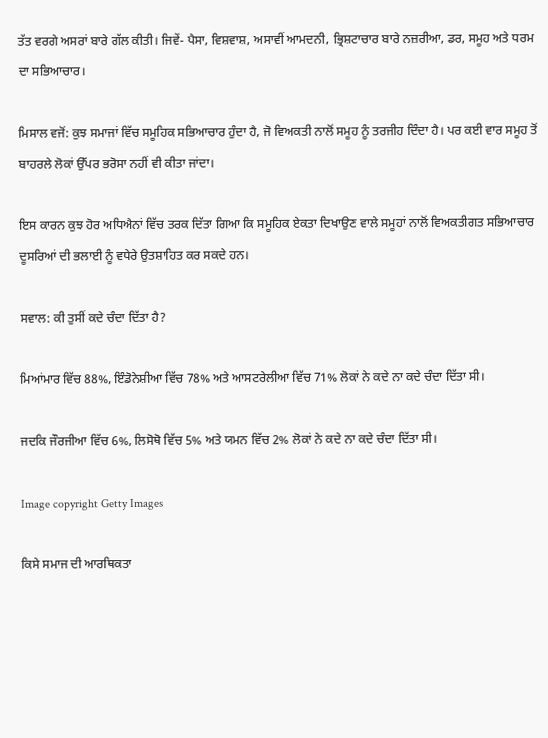ਤੱਤ ਵਰਗੇ ਅਸਰਾਂ ਬਾਰੇ ਗੱਲ ਕੀਤੀ। ਜਿਵੇਂ- ਪੈਸਾ, ਵਿਸ਼ਵਾਸ਼, ਅਸਾਵੀਂ ਆਮਦਨੀ, ਭ੍ਰਿਸ਼ਟਾਚਾਰ ਬਾਰੇ ਨਜ਼ਰੀਆ, ਡਰ, ਸਮੂਹ ਅਤੇ ਧਰਮ ਦਾ ਸਭਿਆਚਾਰ।

ਮਿਸਾਲ ਵਜੋਂ: ਕੁਝ ਸਮਾਜਾਂ ਵਿੱਚ ਸਮੂਹਿਕ ਸਭਿਆਚਾਰ ਹੁੰਦਾ ਹੈ, ਜੋ ਵਿਅਕਤੀ ਨਾਲੋਂ ਸਮੂਹ ਨੂੰ ਤਰਜੀਹ ਦਿੰਦਾ ਹੈ। ਪਰ ਕਈ ਵਾਰ ਸਮੂਹ ਤੋਂ ਬਾਹਰਲੇ ਲੋਕਾਂ ਉੱਪਰ ਭਰੋਸਾ ਨਹੀਂ ਵੀ ਕੀਤਾ ਜਾਂਦਾ।

ਇਸ ਕਾਰਨ ਕੁਝ ਹੋਰ ਅਧਿਐਨਾਂ ਵਿੱਚ ਤਰਕ ਦਿੱਤਾ ਗਿਆ ਕਿ ਸਮੂਹਿਕ ਏਕਤਾ ਦਿਖਾਉਣ ਵਾਲੇ ਸਮੂਹਾਂ ਨਾਲੋਂ ਵਿਅਕਤੀਗਤ ਸਭਿਆਚਾਰ ਦੂਸਰਿਆਂ ਦੀ ਭਲਾਈ ਨੂੰ ਵਧੇਰੇ ਉਤਸ਼ਾਹਿਤ ਕਰ ਸਕਦੇ ਹਨ।

ਸਵਾਲ: ਕੀ ਤੁਸੀਂ ਕਦੇ ਚੰਦਾ ਦਿੱਤਾ ਹੈ?

ਮਿਆਂਮਾਰ ਵਿੱਚ 88%, ਇੰਡੋਨੇਸ਼ੀਆ ਵਿੱਚ 78% ਅਤੇ ਆਸਟਰੇਲੀਆ ਵਿੱਚ 71% ਲੋਕਾਂ ਨੇ ਕਦੇ ਨਾ ਕਦੇ ਚੰਦਾ ਦਿੱਤਾ ਸੀ।

ਜਦਕਿ ਜੌਰਜੀਆ ਵਿੱਚ 6%, ਲਿਸੋਥੋ ਵਿੱਚ 5% ਅਤੇ ਯਮਨ ਵਿੱਚ 2% ਲੋਕਾਂ ਨੇ ਕਦੇ ਨਾ ਕਦੇ ਚੰਦਾ ਦਿੱਤਾ ਸੀ।

Image copyright Getty Images

ਕਿਸੇ ਸਮਾਜ ਦੀ ਆਰਥਿਕਤਾ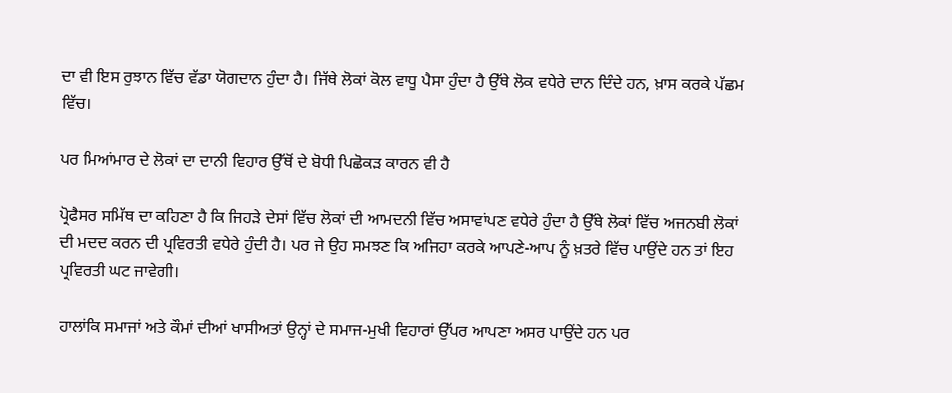ਦਾ ਵੀ ਇਸ ਰੁਝਾਨ ਵਿੱਚ ਵੱਡਾ ਯੋਗਦਾਨ ਹੁੰਦਾ ਹੈ। ਜਿੱਥੇ ਲੋਕਾਂ ਕੋਲ ਵਾਧੂ ਪੈਸਾ ਹੁੰਦਾ ਹੈ ਉੱਥੇ ਲੋਕ ਵਧੇਰੇ ਦਾਨ ਦਿੰਦੇ ਹਨ, ਖ਼ਾਸ ਕਰਕੇ ਪੱਛਮ ਵਿੱਚ।

ਪਰ ਮਿਆਂਮਾਰ ਦੇ ਲੋਕਾਂ ਦਾ ਦਾਨੀ ਵਿਹਾਰ ਉੱਥੋਂ ਦੇ ਬੋਧੀ ਪਿਛੋਕੜ ਕਾਰਨ ਵੀ ਹੈ

ਪ੍ਰੋਫੈਸਰ ਸਮਿੱਥ ਦਾ ਕਹਿਣਾ ਹੈ ਕਿ ਜਿਹੜੇ ਦੇਸਾਂ ਵਿੱਚ ਲੋਕਾਂ ਦੀ ਆਮਦਨੀ ਵਿੱਚ ਅਸਾਵਾਂਪਣ ਵਧੇਰੇ ਹੁੰਦਾ ਹੈ ਉੱਥੇ ਲੋਕਾਂ ਵਿੱਚ ਅਜਨਬੀ ਲੋਕਾਂ ਦੀ ਮਦਦ ਕਰਨ ਦੀ ਪ੍ਰਵਿਰਤੀ ਵਧੇਰੇ ਹੁੰਦੀ ਹੈ। ਪਰ ਜੇ ਉਹ ਸਮਝਣ ਕਿ ਅਜਿਹਾ ਕਰਕੇ ਆਪਣੇ-ਆਪ ਨੂੰ ਖ਼ਤਰੇ ਵਿੱਚ ਪਾਉਂਦੇ ਹਨ ਤਾਂ ਇਹ ਪ੍ਰਵਿਰਤੀ ਘਟ ਜਾਵੇਗੀ।

ਹਾਲਾਂਕਿ ਸਮਾਜਾਂ ਅਤੇ ਕੌਮਾਂ ਦੀਆਂ ਖਾਸੀਅਤਾਂ ਉਨ੍ਹਾਂ ਦੇ ਸਮਾਜ-ਮੁਖੀ ਵਿਹਾਰਾਂ ਉੱਪਰ ਆਪਣਾ ਅਸਰ ਪਾਉਂਦੇ ਹਨ ਪਰ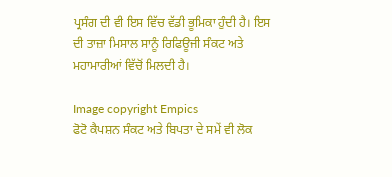ਪ੍ਰਸੰਗ ਦੀ ਵੀ ਇਸ ਵਿੱਚ ਵੱਡੀ ਭੂਮਿਕਾ ਹੁੰਦੀ ਹੈ। ਇਸ ਦੀ ਤਾਜ਼ਾ ਮਿਸਾਲ ਸਾਨੂੰ ਰਿਫਿਊਜੀ ਸੰਕਟ ਅਤੇ ਮਹਾਮਾਰੀਆਂ ਵਿੱਚੋਂ ਮਿਲਦੀ ਹੈ।

Image copyright Empics
ਫੋਟੋ ਕੈਪਸ਼ਨ ਸੰਕਟ ਅਤੇ ਬਿਪਤਾ ਦੇ ਸਮੇਂ ਵੀ ਲੋਕ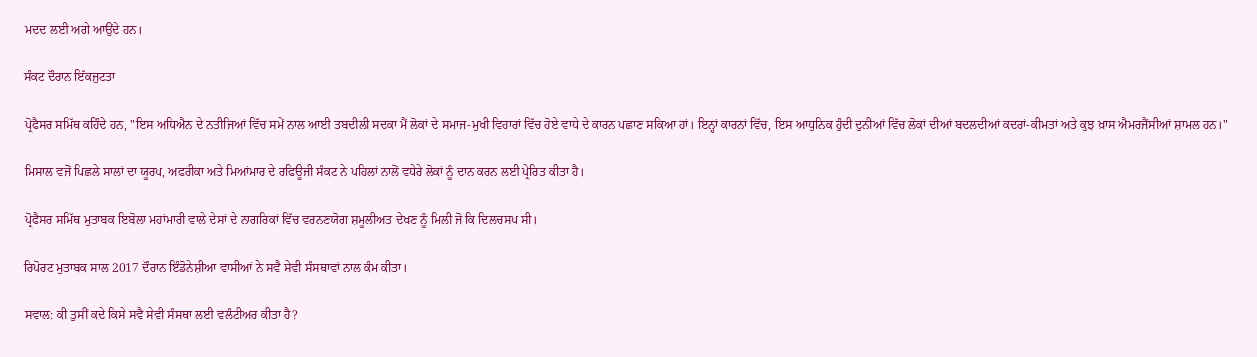ਮਦਦ ਲਈ ਅਗੇ ਆਉਂਦੇ ਹਨ।

ਸੰਕਟ ਦੌਰਾਨ ਇੱਕਜੁਟਤਾ

ਪ੍ਰੋਫੈਸਰ ਸਮਿੱਥ ਕਹਿੰਦੇ ਹਨ, "ਇਸ ਅਧਿਐਨ ਦੇ ਨਤੀਜਿਆਂ ਵਿੱਚ ਸਮੇਂ ਨਾਲ ਆਈ ਤਬਦੀਲੀ ਸਦਕਾ ਮੈਂ ਲੋਕਾਂ ਦੇ ਸਮਾਜ-ਮੁਖੀ ਵਿਹਾਰਾਂ ਵਿੱਚ ਹੋਏ ਵਾਧੇ ਦੇ ਕਾਰਨ ਪਛਾਣ ਸਕਿਆ ਹਾਂ। ਇਨ੍ਹਾਂ ਕਾਰਨਾਂ ਵਿੱਚ, ਇਸ ਆਧੁਨਿਕ ਹੁੰਦੀ ਦੁਨੀਆਂ ਵਿੱਚ ਲੋਕਾਂ ਦੀਆਂ ਬਦਲਦੀਆਂ ਕਦਰਾਂ-ਕੀਮਤਾਂ ਅਤੇ ਕੁਝ ਖ਼ਾਸ ਐਮਰਜੈਂਸੀਆਂ ਸ਼ਾਮਲ ਹਨ।"

ਮਿਸਾਲ ਵਜੋਂ ਪਿਛਲੇ ਸਾਲਾਂ ਦਾ ਯੂਰਪ, ਅਫਰੀਕਾ ਅਤੇ ਮਿਆਂਮਾਰ ਦੇ ਰਫਿਊਜੀ ਸੰਕਟ ਨੇ ਪਹਿਲਾਂ ਨਾਲੋਂ ਵਧੇਰੇ ਲੋਕਾਂ ਨੂੰ ਦਾਨ ਕਰਨ ਲਈ ਪ੍ਰੇਰਿਤ ਕੀਤਾ ਹੈ।

ਪ੍ਰੋਫੈਸਰ ਸਮਿੱਥ ਮੁਤਾਬਕ ਇਬੋਲਾ ਮਹਾਂਮਾਰੀ ਵਾਲੇ ਦੇਸਾਂ ਦੇ ਨਾਗਰਿਕਾਂ ਵਿੱਚ ਵਰਨਣਯੋਗ ਸ਼ਮੂਲੀਅਤ ਦੇਖਣ ਨੂੰ ਮਿਲੀ ਜੋ ਕਿ ਦਿਲਚਸਪ ਸੀ।

ਰਿਪੋਰਟ ਮੁਤਾਬਕ ਸਾਲ 2017 ਦੌਰਾਨ ਇੰਡੋਨੇਸ਼ੀਆ ਵਾਸੀਆਂ ਨੇ ਸਵੈ ਸੇਵੀ ਸੰਸਥਾਵਾਂ ਨਾਲ ਕੰਮ ਕੀਤਾ।

ਸਵਾਲ: ਕੀ ਤੁਸੀਂ ਕਦੇ ਕਿਸੇ ਸਵੈ ਸੇਵੀ ਸੰਸਥਾ ਲਈ ਵਲੰਟੀਅਰ ਕੀਤਾ ਹੈ?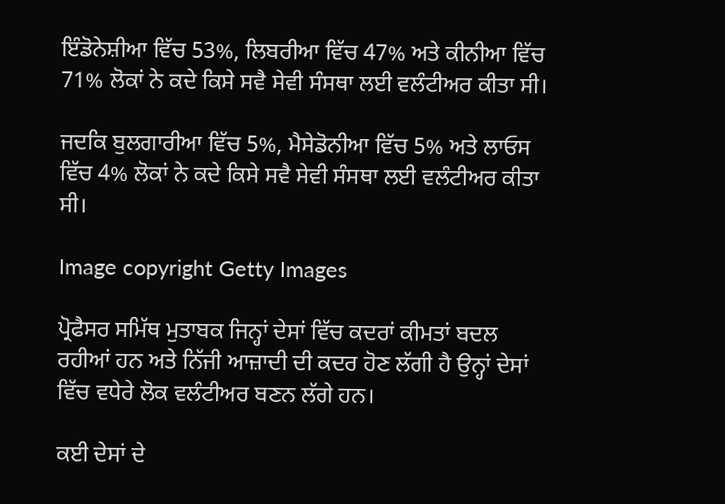ਇੰਡੋਨੇਸ਼ੀਆ ਵਿੱਚ 53%, ਲਿਬਰੀਆ ਵਿੱਚ 47% ਅਤੇ ਕੀਨੀਆ ਵਿੱਚ 71% ਲੋਕਾਂ ਨੇ ਕਦੇ ਕਿਸੇ ਸਵੈ ਸੇਵੀ ਸੰਸਥਾ ਲਈ ਵਲੰਟੀਅਰ ਕੀਤਾ ਸੀ।

ਜਦਕਿ ਬੁਲਗਾਰੀਆ ਵਿੱਚ 5%, ਮੈਸੇਡੋਨੀਆ ਵਿੱਚ 5% ਅਤੇ ਲਾਓਸ ਵਿੱਚ 4% ਲੋਕਾਂ ਨੇ ਕਦੇ ਕਿਸੇ ਸਵੈ ਸੇਵੀ ਸੰਸਥਾ ਲਈ ਵਲੰਟੀਅਰ ਕੀਤਾ ਸੀ।

Image copyright Getty Images

ਪ੍ਰੋਫੈਸਰ ਸਮਿੱਥ ਮੁਤਾਬਕ ਜਿਨ੍ਹਾਂ ਦੇਸਾਂ ਵਿੱਚ ਕਦਰਾਂ ਕੀਮਤਾਂ ਬਦਲ ਰਹੀਆਂ ਹਨ ਅਤੇ ਨਿੱਜੀ ਆਜ਼ਾਦੀ ਦੀ ਕਦਰ ਹੋਣ ਲੱਗੀ ਹੈ ਉਨ੍ਹਾਂ ਦੇਸਾਂ ਵਿੱਚ ਵਧੇਰੇ ਲੋਕ ਵਲੰਟੀਅਰ ਬਣਨ ਲੱਗੇ ਹਨ।

ਕਈ ਦੇਸਾਂ ਦੇ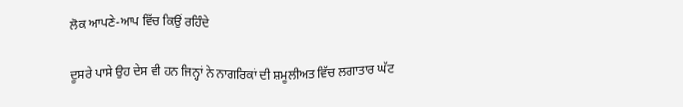ਲੋਕ ਆਪਣੇ-ਆਪ ਵਿੱਚ ਕਿਉਂ ਰਹਿੰਦੇ

ਦੂਸਰੇ ਪਾਸੇ ਉਹ ਦੇਸ ਵੀ ਹਨ ਜਿਨ੍ਹਾਂ ਨੇ ਨਾਗਰਿਕਾਂ ਦੀ ਸ਼ਮੂਲੀਅਤ ਵਿੱਚ ਲਗਾਤਾਰ ਘੱਟ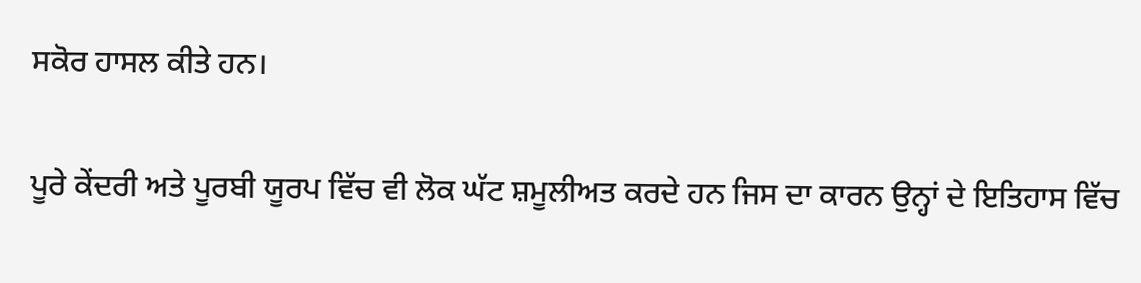ਸਕੋਰ ਹਾਸਲ ਕੀਤੇ ਹਨ।

ਪੂਰੇ ਕੇਂਦਰੀ ਅਤੇ ਪੂਰਬੀ ਯੂਰਪ ਵਿੱਚ ਵੀ ਲੋਕ ਘੱਟ ਸ਼ਮੂਲੀਅਤ ਕਰਦੇ ਹਨ ਜਿਸ ਦਾ ਕਾਰਨ ਉਨ੍ਹਾਂ ਦੇ ਇਤਿਹਾਸ ਵਿੱਚ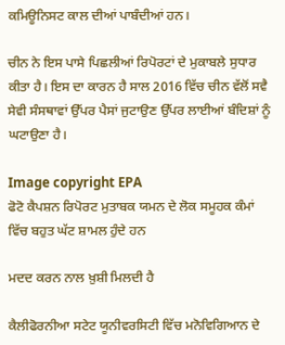ਕਮਿਊਨਿਸਟ ਕਾਲ ਦੀਆਂ ਪਾਬੰਦੀਆਂ ਹਨ।

ਚੀਨ ਨੇ ਇਸ ਪਾਸੇ ਪਿਛਲੀਆਂ ਰਿਪੋਰਟਾਂ ਦੇ ਮੁਕਾਬਲੇ ਸੁਧਾਰ ਕੀਤਾ ਹੈ। ਇਸ ਦਾ ਕਾਰਨ ਹੈ ਸਾਲ 2016 ਵਿੱਚ ਚੀਨ ਵੱਲੋਂ ਸਵੈ ਸੇਵੀ ਸੰਸਥਾਵਾਂ ਉੱਪਰ ਪੈਸਾਂ ਜੁਟਾਉਣ ਉੱਪਰ ਲਾਈਆਂ ਬੰਦਿਸ਼ਾਂ ਨੂੰ ਘਟਾਉਣਾ ਹੈ।

Image copyright EPA
ਫੋਟੋ ਕੈਪਸ਼ਨ ਰਿਪੋਰਟ ਮੁਤਾਬਕ ਯਮਨ ਦੇ ਲੋਕ ਸਮੂਹਕ ਕੰਮਾਂ ਵਿੱਚ ਬਹੁਤ ਘੱਟ ਸ਼ਾਮਲ ਹੁੰਦੇ ਹਨ

ਮਦਦ ਕਰਨ ਨਾਲ ਖ਼ੁਸ਼ੀ ਮਿਲਦੀ ਹੈ

ਕੈਲੀਫੋਰਨੀਆ ਸਟੇਟ ਯੂਨੀਵਰਸਿਟੀ ਵਿੱਚ ਮਨੋਵਿਗਿਆਨ ਦੇ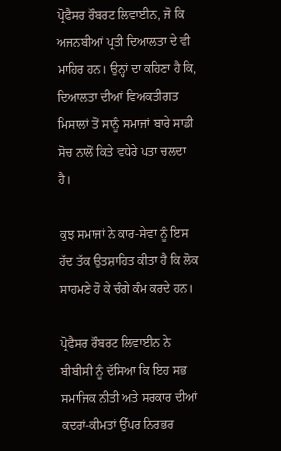ਪ੍ਰੋਫੈਸਰ ਰੌਬਰਟ ਲਿਵਾਈਨ, ਜੋ ਕਿ ਅਜਨਬੀਆਂ ਪ੍ਰਤੀ ਦਿਆਲਤਾ ਦੇ ਵੀ ਮਾਹਿਰ ਹਨ। ਉਨ੍ਹਾਂ ਦਾ ਕਹਿਣਾ ਹੈ ਕਿ, ਦਿਆਲਤਾ ਦੀਆਂ ਵਿਅਕਤੀਗਤ ਮਿਸਾਲਾਂ ਤੋਂ ਸਾਨੂੰ ਸਮਾਜਾਂ ਬਾਰੇ ਸਾਡੀ ਸੋਚ ਨਾਲੋਂ ਕਿਤੇ ਵਧੇਰੇ ਪਤਾ ਚਲਦਾ ਹੈ।

ਕੁਝ ਸਮਾਜਾਂ ਨੇ ਕਾਰ-ਸੇਵਾ ਨੂੰ ਇਸ ਹੱਦ ਤੱਕ ਉਤਸ਼ਾਹਿਤ ਕੀਤਾ ਹੈ ਕਿ ਲੋਕ ਸਾਹਮਣੇ ਹੋ ਕੇ ਚੰਗੇ ਕੰਮ ਕਰਦੇ ਹਨ।

ਪ੍ਰੋਫੈਸਰ ਰੌਬਰਟ ਲਿਵਾਈਨ ਨੇ ਬੀਬੀਸੀ ਨੂੰ ਦੱਸਿਆ ਕਿ ਇਹ ਸਭ ਸਮਾਜਿਕ ਨੀਤੀ ਅਤੇ ਸਰਕਾਰ ਦੀਆਂ ਕਦਰਾਂ-ਕੀਮਤਾਂ ਉੱਪਰ ਨਿਰਭਰ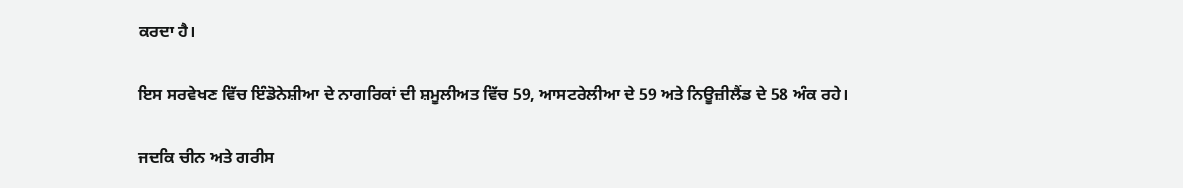ਕਰਦਾ ਹੈ।

ਇਸ ਸਰਵੇਖਣ ਵਿੱਚ ਇੰਡੋਨੇਸ਼ੀਆ ਦੇ ਨਾਗਰਿਕਾਂ ਦੀ ਸ਼ਮੂਲੀਅਤ ਵਿੱਚ 59, ਆਸਟਰੇਲੀਆ ਦੇ 59 ਅਤੇ ਨਿਊਜ਼ੀਲੈਂਡ ਦੇ 58 ਅੰਕ ਰਹੇ।

ਜਦਕਿ ਚੀਨ ਅਤੇ ਗਰੀਸ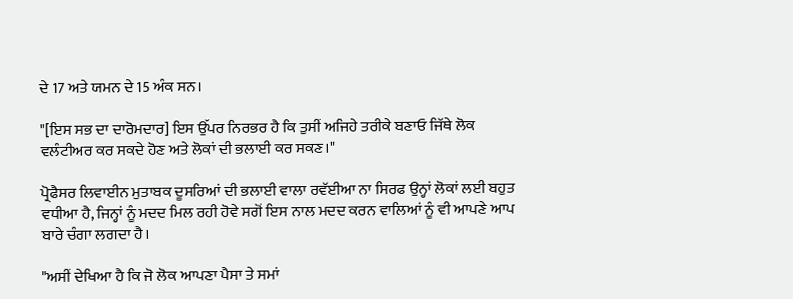ਦੇ 17 ਅਤੇ ਯਮਨ ਦੇ 15 ਅੰਕ ਸਨ।

"[ਇਸ ਸਭ ਦਾ ਦਾਰੋਮਦਾਰ] ਇਸ ਉੱਪਰ ਨਿਰਭਰ ਹੈ ਕਿ ਤੁਸੀਂ ਅਜਿਹੇ ਤਰੀਕੇ ਬਣਾਓ ਜਿੱਥੇ ਲੋਕ ਵਲੰਟੀਅਰ ਕਰ ਸਕਦੇ ਹੋਣ ਅਤੇ ਲੋਕਾਂ ਦੀ ਭਲਾਈ ਕਰ ਸਕਣ।"

ਪ੍ਰੋਫੈਸਰ ਲਿਵਾਈਨ ਮੁਤਾਬਕ ਦੂਸਰਿਆਂ ਦੀ ਭਲਾਈ ਵਾਲਾ ਰਵੱਈਆ ਨਾ ਸਿਰਫ ਉਨ੍ਹਾਂ ਲੋਕਾਂ ਲਈ ਬਹੁਤ ਵਧੀਆ ਹੈ, ਜਿਨ੍ਹਾਂ ਨੂੰ ਮਦਦ ਮਿਲ ਰਹੀ ਹੋਵੇ ਸਗੋਂ ਇਸ ਨਾਲ ਮਦਦ ਕਰਨ ਵਾਲਿਆਂ ਨੂੰ ਵੀ ਆਪਣੇ ਆਪ ਬਾਰੇ ਚੰਗਾ ਲਗਦਾ ਹੈ।

"ਅਸੀਂ ਦੇਖਿਆ ਹੈ ਕਿ ਜੋ ਲੋਕ ਆਪਣਾ ਪੈਸਾ ਤੇ ਸਮਾਂ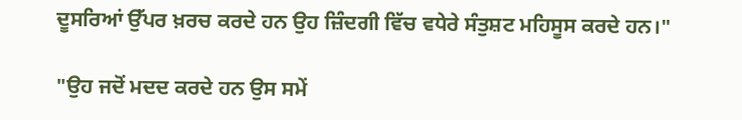ਦੂਸਰਿਆਂ ਉੱਪਰ ਖ਼ਰਚ ਕਰਦੇ ਹਨ ਉਹ ਜ਼ਿੰਦਗੀ ਵਿੱਚ ਵਧੇਰੇ ਸੰਤੁਸ਼ਟ ਮਹਿਸੂਸ ਕਰਦੇ ਹਨ।"

"ਉਹ ਜਦੋਂ ਮਦਦ ਕਰਦੇ ਹਨ ਉਸ ਸਮੇਂ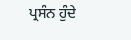ਪ੍ਰਸੰਨ ਹੁੰਦੇ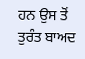ਹਨ ਉਸ ਤੋਂ ਤੁਰੰਤ ਬਾਅਦ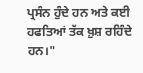ਪ੍ਰਸੰਨ ਹੁੰਦੇ ਹਨ ਅਤੇ ਕਈ ਹਫਤਿਆਂ ਤੱਕ ਖ਼ੁਸ਼ ਰਹਿੰਦੇ ਹਨ।"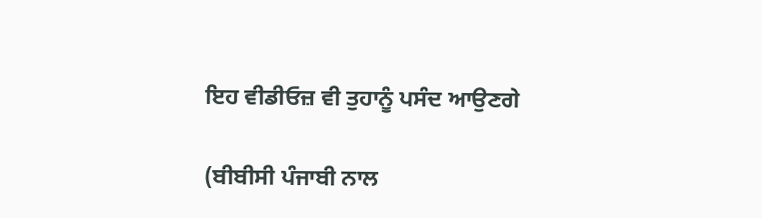ਇਹ ਵੀਡੀਓਜ਼ ਵੀ ਤੁਹਾਨੂੰ ਪਸੰਦ ਆਉਣਗੇ

(ਬੀਬੀਸੀ ਪੰਜਾਬੀ ਨਾਲ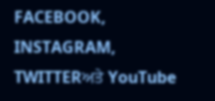FACEBOOK, INSTAGRAM, TWITTERਅਤੇ YouTube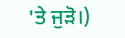'ਤੇ ਜੁੜੋ।)